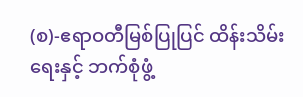(စ)-ဧရာဝတီမြစ်ပြုပြင် ထိန်းသိမ်းရေးနှင့် ဘက်စုံဖွံ့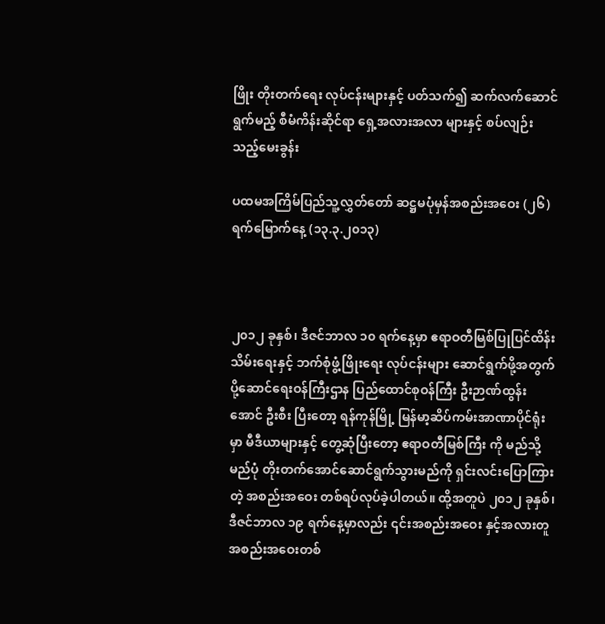ဖြိုး တိုးတက်ရေး လုပ်ငန်းများနှင့် ပတ်သက်၍ ဆက်လက်ဆောင်ရွက်မည့် စီမံကိန်းဆိုင်ရာ ရှေ့အလားအလာ များနှင့် စပ်လျဉ်းသည့်မေးခွန်း

ပထမအကြိမ်ပြည်သူ့လွှတ်တော် ဆဋ္ဌမပုံမှန်အစည်းအဝေး (၂၆) ရက်မြောက်နေ့ (၁၃.၃.၂၀၁၃)



၂၀၁၂ ခုနှစ်၊ ဒီဇင်ဘာလ ၁၀ ရက်နေ့မှာ ဧရာဝတီမြစ်ပြုပြင်ထိန်းသိမ်းရေးနှင့် ဘက်စုံဖွံ့ဖြိုးရေး လုပ်ငန်းများ ဆောင်ရွက်ဖို့အတွက် ပို့ဆောင်ရေးဝန်ကြီးဌာန ပြည်ထောင်စုဝန်ကြီး ဦးဉာဏ်ထွန်းအောင် ဦးစီး ပြီးတော့ ရန်ကုန်မြို့ မြန်မာ့ဆိပ်ကမ်းအာဏာပိုင်ရုံးမှာ မီဒီယာများနှင့် တွေ့ဆုံပြီးတော့ ဧရာဝတီမြစ်ကြီး ကို မည်သို့မည်ပုံ တိုးတက်အောင်ဆောင်ရွက်သွားမည်ကို ရှင်းလင်းပြောကြားတဲ့ အစည်းအဝေး တစ်ရပ်လုပ်ခဲ့ပါတယ်။ ထို့အတူပဲ ၂၀၁၂ ခုနှစ်၊ ဒီဇင်ဘာလ ၁၉ ရက်နေ့မှာလည်း ၎င်းအစည်းအဝေး နှင့်အလားတူ အစည်းအဝေးတစ်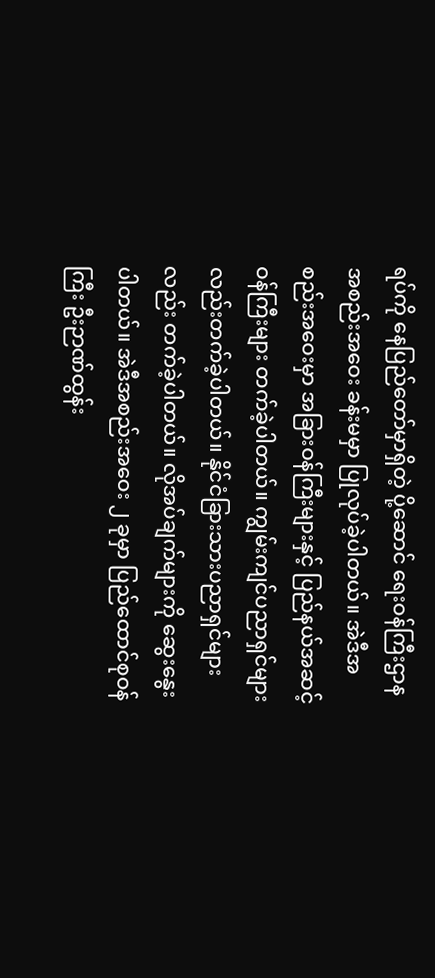ရပ်ကို နေပြည်တော်မှာရှိတဲ့ ပို့ဆောင် ရေးဝန်ကြီးဌာန အစည်းအဝေး ခန်းမမှာ ပြုလုပ်ခဲ့ပါတယ်။ အဲဒီအစည်းအဝေးမှာ အခြားဝန်ကြီးများနှင့် ပြည်နယ်အဆင့်ဝန်ကြီးများ တက်ခဲ့ပါတယ်။ ကျွမ်းကျင်ပညာရှင်များလည်းတက်ခဲ့ပါတယ်။ နိုင်ငံခြားသားပညာရှင်များလည်း တက်ခဲ့ပါတယ်။ လိုအပ်ချက်များကို ဆွေး‌နွေးပါတယ်။ အဲဒီအစည်းအဝေး ၂ ခုမှာ ပြည်ထောင်စုဝန်ကြီး ဦးဉာဏ်ထွန်း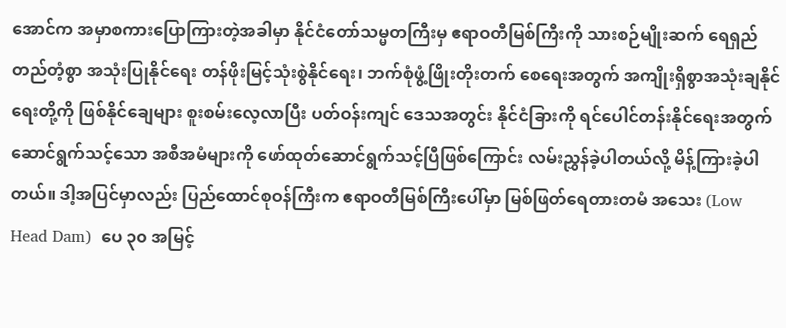အောင်က အမှာစကားပြောကြားတဲ့အခါမှာ နိုင်ငံတော်သမ္မတကြီးမှ ဧရာဝတီမြစ်ကြီးကို သားစဉ်မျိုးဆက် ရေရှည်တည်တံ့စွာ အသုံးပြုနိုင်ရေး တန်ဖိုးမြင့်သုံးစွဲနိုင်ရေး၊ ဘက်စုံဖွံ့ဖြိုးတိုးတက် စေရေးအတွက် အကျိုးရှိစွာအသုံးချနိုင်ရေးတို့ကို ဖြစ်နိုင်ချေများ စူးစမ်းလေ့လာပြီး ပတ်ဝန်းကျင် ဒေသအတွင်း နိုင်ငံခြားကို ရင်ပေါင်တန်းနိုင်ရေးအတွက် ဆောင်ရွက်သင့်သော အစီအမံများကို ဖော်ထုတ်ဆောင်ရွက်သင့်ပြီဖြစ်ကြောင်း လမ်းညွှန်ခဲ့ပါတယ်လို့ မိန့်ကြားခဲ့ပါတယ်။ ဒါ့အပြင်မှာလည်း ပြည်ထောင်စုဝန်ကြီးက ဧရာဝတီမြစ်ကြီးပေါ်မှာ မြစ်ဖြတ်ရေတားတမံ အသေး (Low Head Dam)  ပေ ၃၀ အမြင့်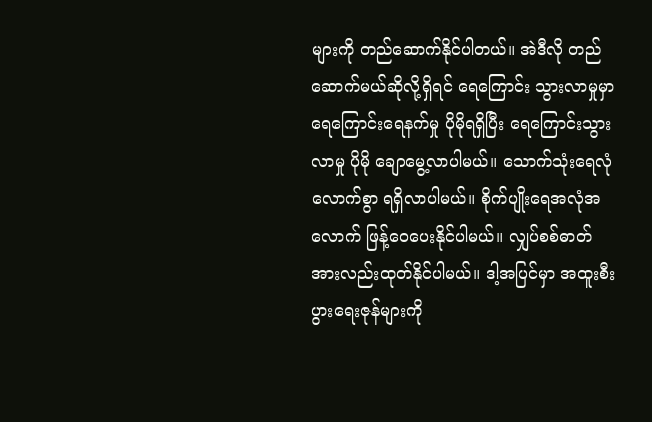များကို တည်ဆောက်နိုင်ပါတယ်။ အဲဒီလို တည်ဆောက်မယ်ဆိုလို့ရှိရင် ရေကြောင်း သွားလာမှုမှာ ရေကြောင်းရေနက်မှု ပိုမိုရရှိပြီး ရေကြောင်းသွားလာမှု ပိုမို ချောမွေ့လာပါမယ်။ သောက်သုံးရေလုံလောက်စွာ ရရှိလာပါမယ်။ စိုက်ပျိုးရေအလုံအလောက် ဖြန့်ဝေပေးနိုင်ပါမယ်။ လျှပ်စစ်ဓာတ်အားလည်းထုတ်နိုင်ပါမယ်။ ဒါ့အပြင်မှာ အထူးစီးပွားရေးဇုန်များကို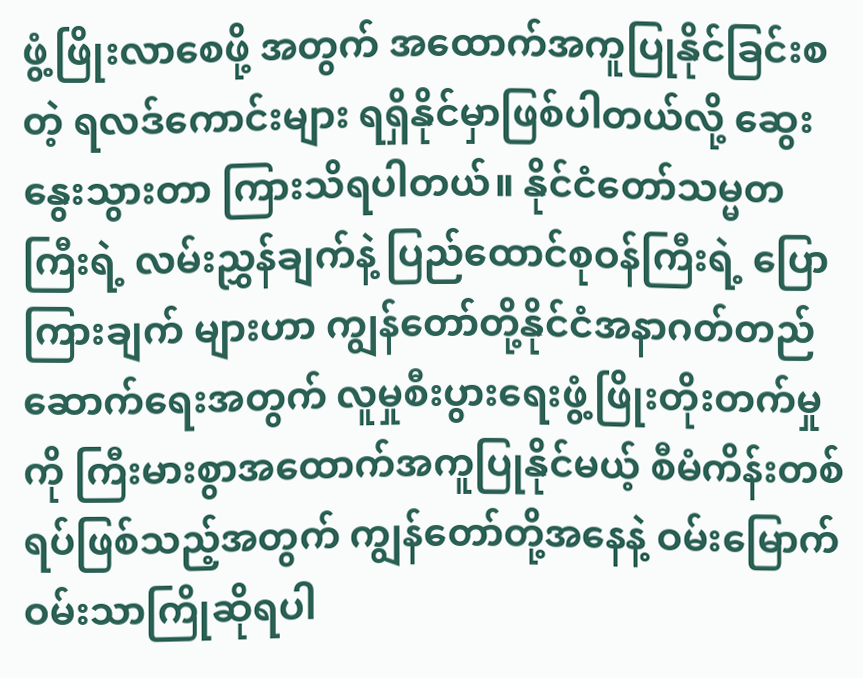ဖွံ့ဖြိုးလာစေဖို့ အတွက် အထောက်အကူပြုနိုင်ခြင်းစတဲ့ ရလဒ်ကောင်းများ ရရှိနိုင်မှာဖြစ်ပါတယ်လို့ ဆွေးနွေးသွားတာ ကြားသိရပါတယ်။ နိုင်ငံတော်သမ္မတကြီးရဲ့ လမ်းညွှန်ချက်နဲ့ ပြည်ထောင်စုဝန်ကြီးရဲ့ ပြောကြားချက် များဟာ ကျွန်တော်တို့နိုင်ငံအနာဂတ်တည်ဆောက်ရေးအတွက် လူမှုစီးပွားရေးဖွံ့ဖြိုးတိုးတက်မှုကို ကြီးမားစွာအထောက်အကူပြုနိုင်မယ့် စီမံကိန်းတစ်ရပ်ဖြစ်သည့်အတွက် ကျွန်တော်တို့အနေနဲ့ ဝမ်းမြောက်ဝမ်းသာကြိုဆိုရပါ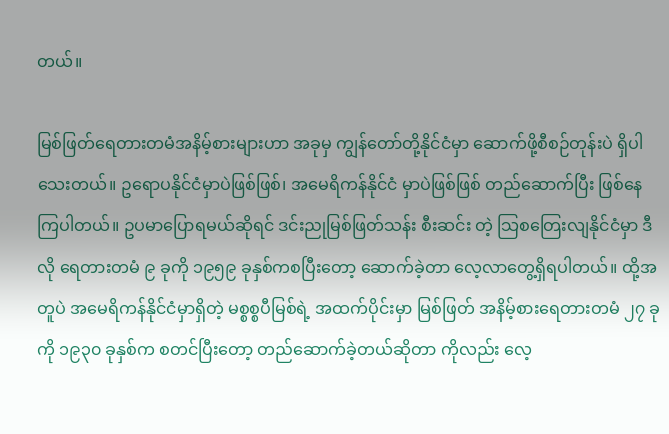တယ်။

မြစ်ဖြတ်ရေတားတမံအနိမ့်စားများဟာ အခုမှ ကျွန်တော်တို့နိုင်ငံမှာ ဆောက်ဖို့စီစဉ်တုန်းပဲ ရှိပါသေးတယ်။ ဥရောပနိုင်ငံမှာပဲဖြစ်ဖြစ်၊ အမေရိကန်နိုင်ငံ မှာပဲဖြစ်ဖြစ် တည်ဆောက်ပြီး ဖြစ်နေကြပါတယ်။ ဥပမာပြောရမယ်ဆိုရင် ဒင်းညုမြစ်ဖြတ်သန်း စီးဆင်း တဲ့ သြစတြေးလျနိုင်ငံမှာ ဒီလို ရေတားတမံ ၉ ခုကို ၁၉၅၉ ခုနှစ်ကစပြီးတော့ ဆောက်ခဲ့တာ လေ့လာတွေ့ရှိရပါတယ်။ ထို့အတူပဲ အမေရိကန်နိုင်ငံမှာရှိတဲ့ မစ္စစ္စပီမြစ်ရဲ့ အထက်ပိုင်းမှာ မြစ်ဖြတ် အနိမ့်စားရေတားတမံ ၂၇ ခုကို ၁၉၃၀ ခုနှစ်က စတင်ပြီးတော့ တည်ဆောက်ခဲ့တယ်ဆိုတာ ကိုလည်း လေ့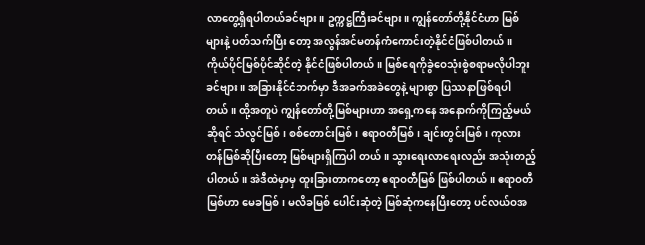လာတွေ့ရှိရပါတယ်ခင်ဗျား။ ဥက္ကဋ္ဌကြီးခင်ဗျား။ ကျွန်တော်တို့နိုင်ငံဟာ မြစ်များနဲ့ ပတ်သက်ပြီး တော့ အလွန်အင်မတန်ကံကောင်းတဲ့နိုင်ငံဖြစ်ပါတယ်။ ကိုယ်ပိုင်မြစ်ပိုင်ဆိုင်တဲ့ နိုင်ငံဖြစ်ပါတယ်။ မြစ်ရေကိုခွဲဝေသုံးစွဲစရာမလိုပါဘူးခင်ဗျား။ အခြားနိုင်ငံဘက်မှာ ဒီအခက်အခဲတွေနဲ့ များစွာ ပြဿနာဖြစ်ရပါတယ်။ ထို့အတူပဲ ကျွန်တော်တို့မြစ်များဟာ အရှေ့ကနေ အနောက်ကိုကြည့်မယ်ဆိုရင် သံလွင်မြစ်၊ စစ်တောင်းမြစ်၊ ဧရာဝတီမြစ်၊ ချင်းတွင်းမြစ်၊ ကုလားတန်မြစ်ဆိုပြီးတော့ မြစ်များရှိကြပါ တယ်။ သွားရေးလာရေးလည်း အသုံးတည့်ပါတယ်။ အဲဒီထဲမှာမှ ထူးခြားတာကတော့ ဧရာဝတီမြစ် ဖြစ်ပါတယ်။ ဧရာဝတီမြစ်ဟာ မေခမြစ်၊ မလိခမြစ် ပေါင်းဆုံတဲ့ မြစ်ဆုံကနေပြီးတော့ ပင်လယ်ဝအ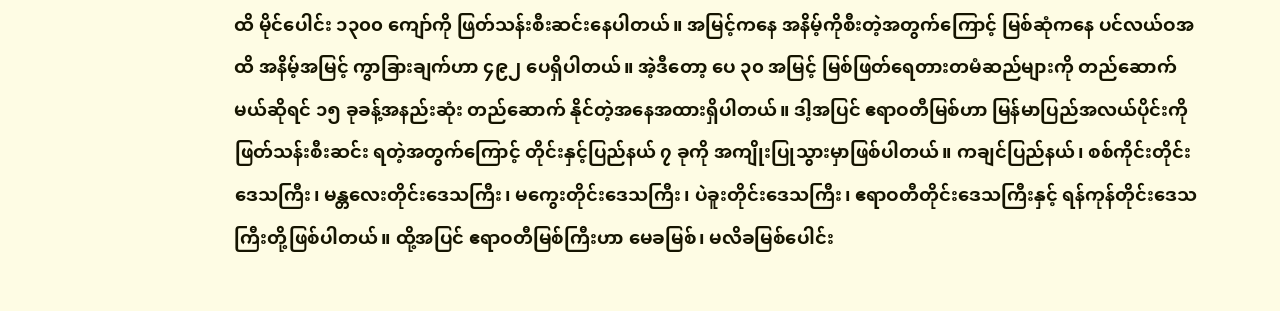ထိ မိုင်ပေါင်း ၁၃၀၀ ကျော်ကို ဖြတ်သန်းစီးဆင်းနေပါတယ်။ အမြင့်ကနေ အနိမ့်ကိုစီးတဲ့အတွက်ကြောင့် မြစ်ဆုံကနေ ပင်လယ်ဝအထိ အနိမ့်အမြင့် ကွာခြားချက်ဟာ ၄၉၂ ပေရှိပါတယ်။ အဲ့ဒီတော့ ပေ ၃၀ အမြင့် မြစ်ဖြတ်ရေတားတမံဆည်များကို တည်ဆောက်မယ်ဆိုရင် ၁၅ ခုခန့်အနည်းဆုံး တည်ဆောက် နိုင်တဲ့အနေအထားရှိပါတယ်။ ဒါ့အပြင် ဧရာဝတီမြစ်ဟာ မြန်မာပြည်အလယ်ပိုင်းကို ဖြတ်သန်းစီးဆင်း ရတဲ့အတွက်ကြောင့် တိုင်းနှင့်ပြည်နယ် ၇ ခုကို အကျိုးပြုသွားမှာဖြစ်ပါတယ်။ ကချင်ပြည်နယ်၊ စစ်ကိုင်းတိုင်းဒေသကြီး၊ မန္တလေးတိုင်းဒေသကြီး၊ မကွေးတိုင်းဒေသကြီး၊ ပဲခူးတိုင်းဒေသကြီး၊ ဧရာဝတီတိုင်းဒေသကြီးနှင့် ရန်ကုန်တိုင်းဒေသကြီးတို့ဖြစ်ပါတယ်။ ထို့အပြင် ဧရာဝတီမြစ်ကြီးဟာ မေခမြစ်၊ မလိခမြစ်ပေါင်း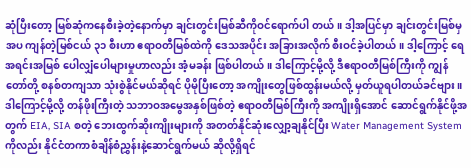ဆုံပြီးတော့ မြစ်ဆုံကနေစီးခဲ့တဲ့နောက်မှာ ချင်းတွင်းမြစ်ဆီကိုဝင်ရောက်ပါ တယ်။ ဒါ့အပြင်မှာ ချင်းတွင်းမြစ်မှအပ ကျန်တဲ့မြစ်ငယ် ၃၁ စီးဟာ ဧရာဝတီမြစ်ထဲကို ဒေသအပိုင်း အခြားအလိုက် စီးဝင်ခဲ့ပါတယ်။ ဒါ့ကြောင့် ရေအရင်းအမြစ် ပေါလျှံပေါများမှုဟာလည်း အံ့မခန်း ဖြစ်ပါတယ်။ ဒါကြောင့်မို့လို့ ဒီဧရာဝတီမြစ်ကြီးကို ကျွန်တော်တို့ စနစ်တကျသာ သုံးစွဲနိုင်မယ်ဆိုရင် ပိုမိုပြီးတော့ အကျိုးတွေဖြစ်ထွန်းမယ်လို့ မှတ်ယူရပါတယ်ခင်ဗျား။ ဒါကြောင့်မို့လို့ တန်ဖိုးကြီးတဲ့ သဘာဝအမွေအနှစ်ဖြစ်တဲ့ ဧရာဝတီမြစ်ကြီးကို အကျိုးရှိအောင် ဆောင်ရွက်နိုင်ဖို့အတွက် EIA, SIA စတဲ့ ဘေးထွက်ဆိုးကျိုးများကို အတတ်နိုင်ဆုံးလျှော့ချနိုင်ပြီး Water Management System ကိုလည်း နိုင်ငံတကာစံချိန်စံညွှန်းနဲ့ဆောင်ရွက်မယ် ဆိုလို့ရှိရင်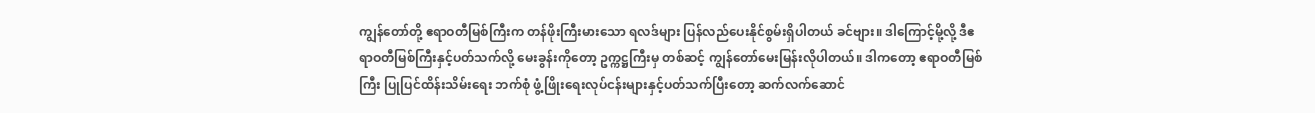ကျွန်တော်တို့ ဧရာဝတီမြစ်ကြီးက တန်ဖိုးကြီးမားသော ရလဒ်များ ပြန်လည်ပေးနိုင်စွမ်းရှိပါတယ် ခင်ဗျား။ ဒါကြောင့်မို့လို့ ဒီဧရာဝတီမြစ်ကြီးနှင့်ပတ်သက်လို့ မေးခွန်းကိုတော့ ဥက္ကဋ္ဌကြီးမှ တစ်ဆင့် ကျွန်တော်မေးမြန်းလိုပါတယ်။ ဒါကတော့ ဧရာဝတီမြစ်ကြီး ပြုပြင်ထိန်းသိမ်းရေး ဘက်စုံ ဖွံ့ဖြိုးရေးလုပ်ငန်းများနှင့်ပတ်သက်ပြီးတော့ ဆက်လက်ဆောင်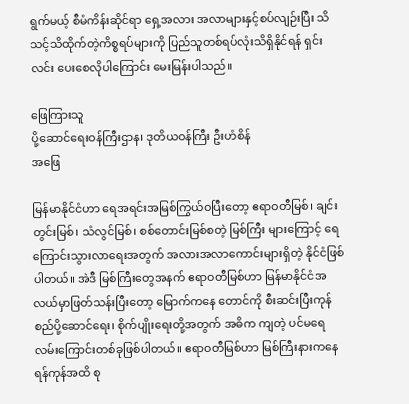ရွက်မယ့် စီမံကိန်းဆိုင်ရာ ရှေ့အလား အလာများနှင့်စပ်လျဉ်းပြီး သိသင့်သိထိုက်တဲ့ကိစ္စရပ်များကို ပြည်သူတစ်ရပ်လုံးသိရှိနိုင်ရန် ရှင်းလင်း ပေးစေလိုပါကြောင်း မေးမြန်းပါသည်။

ဖြေကြားသူ
ပို့ဆောင်ရေးဝန်ကြီးဌာန၊ ဒုတိယဝန်ကြီး ဦးဟံစိန်
အဖြေ

မြန်မာနိုင်ငံဟာ ရေအရင်းအမြစ်ကြွယ်ဝပြီးတော့ ဧရာဝတီမြစ်၊ ချင်းတွင်းမြစ်၊ သံလွင်မြစ်၊ စစ်တောင်းမြစ်စတဲ့ မြစ်ကြီး များကြောင့် ရေကြောင်းသွားလာရေးအတွက် အလားအလာကောင်းများရှိတဲ့ နိုင်ငံဖြစ်ပါတယ်။ အဲဒီ မြစ်ကြီးတွေအနက် ဧရာဝတီမြစ်ဟာ မြန်မာနိုင်ငံအလယ်မှာဖြတ်သန်းပြီးတော့ မြောက်ကနေ တောင်ကို စီးဆင်းပြီးကုန်စည်ပို့ဆောင်ရေး၊ စိုက်ပျိုးရေးတို့အတွက် အဓိက ကျတဲ့ ပင်မရေလမ်းကြောင်းတစ်ခုဖြစ်ပါတယ်။ ဧရာဝတီမြစ်ဟာ မြစ်ကြီးနားကနေ ရန်ကုန်အထိ စု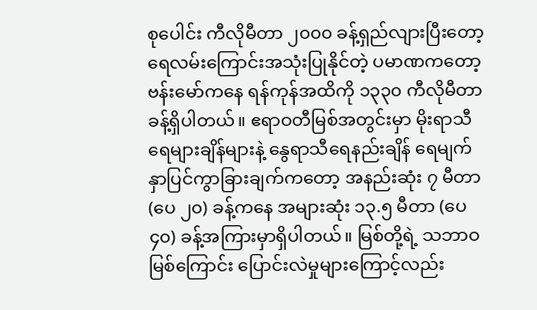စုပေါင်း ကီလိုမီတာ ၂၀၀၀ ခန့်ရှည်လျားပြီးတော့ ရေလမ်းကြောင်းအသုံးပြုနိုင်တဲ့ ပမာဏကတော့ ဗန်းမော်ကနေ ရန်ကုန်အထိကို ၁၃၃၀ ကီလိုမီတာခန့်ရှိပါတယ်။ ဧရာဝတီမြစ်အတွင်းမှာ မိုးရာသီ ရေများချိန်များနဲ့ နွေရာသီရေနည်းချိန် ရေမျက်နှာပြင်ကွာခြားချက်ကတော့ အနည်းဆုံး ၇ မီတာ (ပေ ၂၀) ခန့်ကနေ အများဆုံး ၁၃.၅ မီတာ (ပေ ၄၀) ခန့်အကြားမှာရှိပါတယ်။ မြစ်တို့ရဲ့ သဘာဝ မြစ်ကြောင်း ပြောင်းလဲမှုများကြောင့်လည်း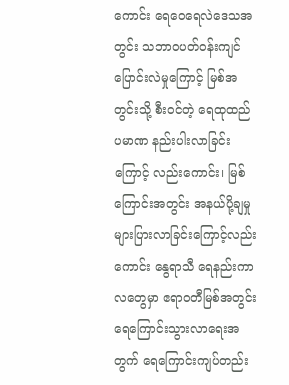ကောင်း ရေဝေရေလဲဒေသအတွင်း သဘာဝပတ်ဝန်းကျင် ပြောင်းလဲမှုကြောင့် မြစ်အတွင်းသို့ စီးဝင်တဲ့ ရေထုထည်ပမာဏ နည်းပါးလာခြင်းကြောင့် လည်းကောင်း၊ မြစ်ကြောင်းအတွင်း အနယ်ပို့ချမှုများပြားလာခြင်းကြောင့်လည်းကောင်း နွေရာသီ ရေနည်းကာလတွေမှာ ဧရာဝတီမြစ်အတွင်း ရေကြောင်းသွားလာရေးအတွက် ရေကြောင်းကျပ်တည်း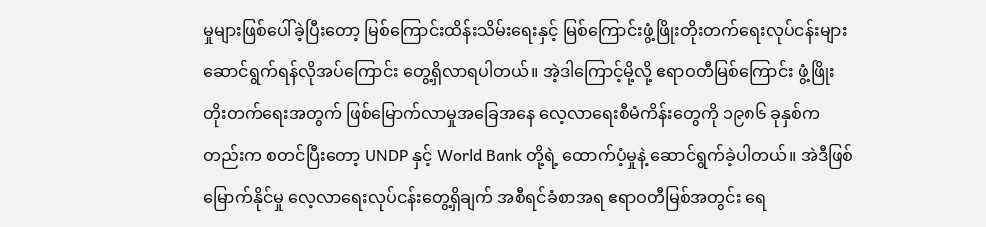မှုများဖြစ်ပေါ်ခဲ့ပြီးတော့ မြစ်ကြောင်းထိန်းသိမ်းရေးနှင့် မြစ်ကြောင်းဖွံ့ဖြိုးတိုးတက်ရေးလုပ်ငန်းများ ဆောင်ရွက်ရန်လိုအပ်ကြောင်း တွေ့ရှိလာရပါတယ်။ အဲ့ဒါကြောင့်မို့လို့ ဧရာဝတီမြစ်ကြောင်း ဖွံ့ဖြိုးတိုးတက်ရေးအတွက် ဖြစ်မြောက်လာမှုအခြေအနေ လေ့လာရေးစီမံကိန်းတွေကို ၁၉၈၆ ခုနှစ်ကတည်းက စတင်ပြီးတော့ UNDP နှင့် World Bank တို့ရဲ့ ထောက်ပံ့မှုနဲ့ ဆောင်ရွက်ခဲ့ပါတယ်။ အဲဒီဖြစ်မြောက်နိုင်မှု လေ့လာရေးလုပ်ငန်းတွေ့ရှိချက် အစီရင်ခံစာအရ ဧရာဝတီမြစ်အတွင်း ရေ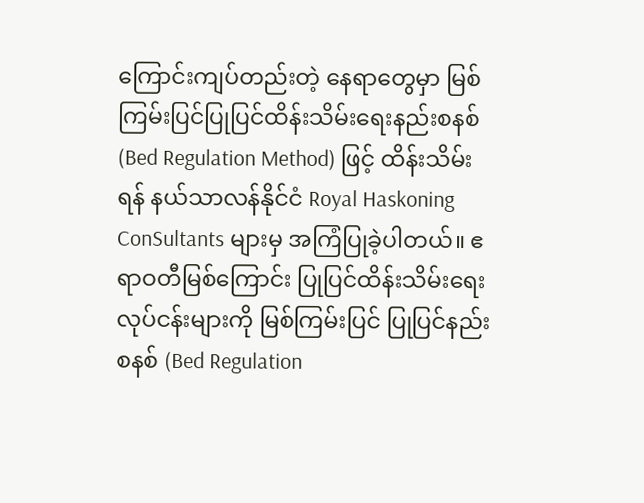ကြောင်းကျပ်တည်းတဲ့ နေရာတွေမှာ မြစ်ကြမ်းပြင်ပြုပြင်ထိန်းသိမ်းရေးနည်းစနစ် (Bed Regulation Method) ဖြင့် ထိန်းသိမ်းရန် နယ်သာလန်နိုင်ငံ Royal Haskoning ConSultants များမှ အကြံပြုခဲ့ပါတယ်။ ဧရာဝတီမြစ်ကြောင်း ပြုပြင်ထိန်းသိမ်းရေးလုပ်ငန်းများကို မြစ်ကြမ်းပြင် ပြုပြင်နည်းစနစ် (Bed Regulation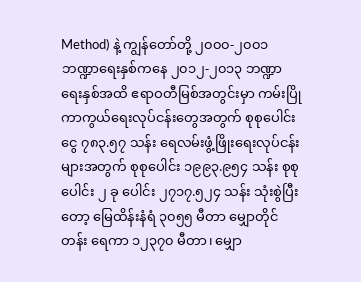Method) နဲ့ ကျွန်တော်တို့ ၂၀၀၀-၂၀၀၁ ဘဏ္ဍာရေးနှစ်ကနေ ၂၀၁၂-၂၀၁၃ ဘဏ္ဍာရေးနှစ်အထိ ဧရာဝတီမြစ်အတွင်းမှာ ကမ်းပြိုကာကွယ်ရေးလုပ်ငန်းတွေအတွက် စုစုပေါင်းငွေ ၇၈၃.၅၇ သန်း ရေလမ်းဖွံ့ဖြိုးရေးလုပ်ငန်းများအတွက် စုစုပေါင်း ၁၉၉၃.၉၅၄ သန်း စုစုပေါင်း ၂ ခု ပေါင်း ၂၇၁၇.၅၂၄ သန်း သုံးစွဲပြီးတော့ မြေထိန်းနံရံ ၃၀၅၅ မီတာ မျှောတိုင်တန်း ရေကာ ၁၂၃၇၀ မီတာ၊ မျှော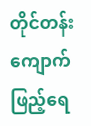တိုင်တန်း ကျောက်ဖြည့်ရေ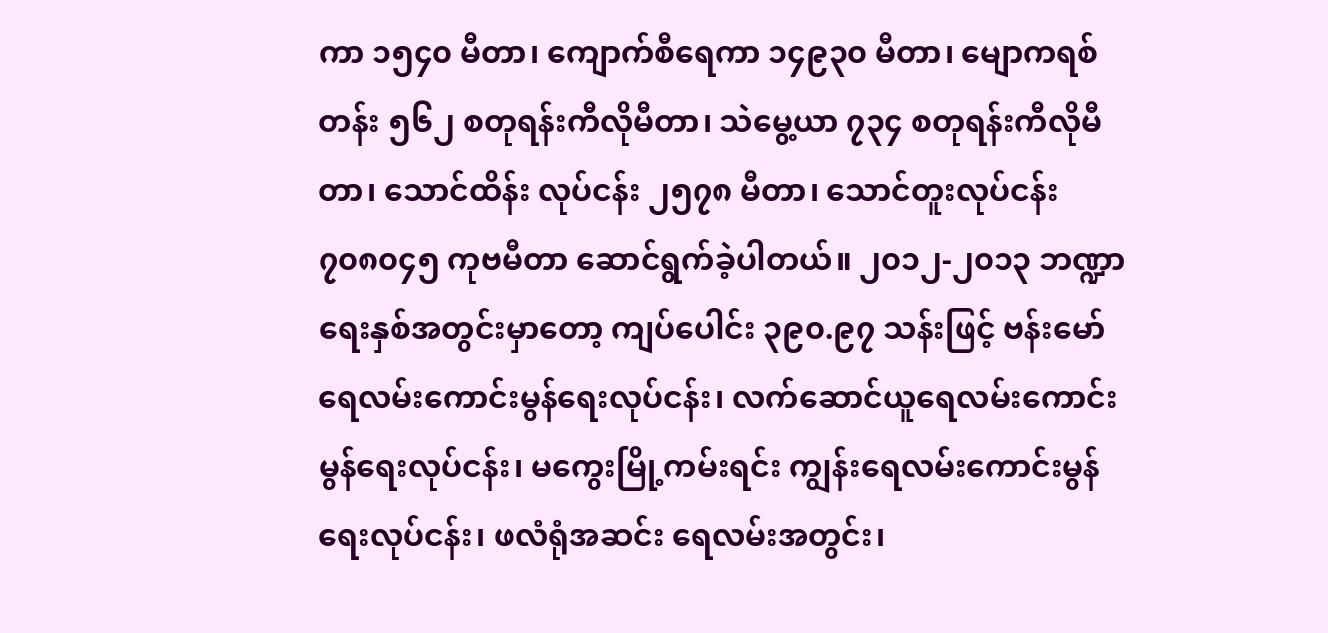ကာ ၁၅၄၀ မီတာ၊ ကျောက်စီရေကာ ၁၄၉၃၀ မီတာ၊ မျောကရစ်တန်း ၅၆၂ စတုရန်းကီလိုမီတာ၊ သဲမွေ့ယာ ၇၃၄ စတုရန်းကီလိုမီတာ၊ သောင်ထိန်း လုပ်ငန်း ၂၅၇၈ မီတာ၊ သောင်တူးလုပ်ငန်း ၇၀၈၀၄၅ ကုဗမီတာ ဆောင်ရွက်ခဲ့ပါတယ်။ ၂၀၁၂-၂၀၁၃ ဘဏ္ဍာရေးနှစ်အတွင်းမှာတော့ ကျပ်ပေါင်း ၃၉၀.၉၇ သန်းဖြင့် ဗန်းမော် ရေလမ်းကောင်းမွန်ရေးလုပ်ငန်း၊ လက်ဆောင်ယူရေလမ်းကောင်းမွန်ရေးလုပ်ငန်း၊ မကွေးမြို့ကမ်းရင်း ကျွန်းရေလမ်းကောင်းမွန်ရေးလုပ်ငန်း၊ ဖလံရုံအဆင်း ရေလမ်းအတွင်း၊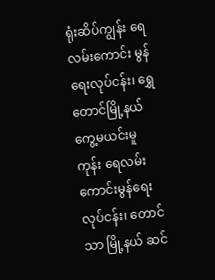ရုံးဆိပ်ကျွန်း ရေလမ်းကောင်း မွန်ရေးလုပ်ငန်း၊ ရွှေတောင်မြို့နယ် ကွေ့မယင်းမူကုန်း ရေလမ်းကောင်းမွန်ရေးလုပ်ငန်း၊ တောင်သာ မြို့နယ် ဆင်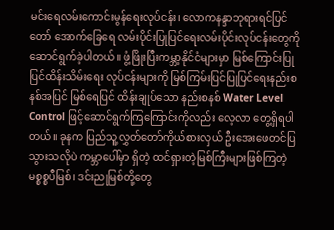မင်းရေလမ်းကောင်းမွန်ရေးလုပ်ငန်း၊ လောကနန္ဒာဘုရားရင်ပြင်တော် အောက်ခြေရေ လမ်းပိုင်းပြုပြင်ရေးလမ်းပိုင်းလုပ်ငန်းတွေကို ဆောင်ရွက်ခဲ့ပါတယ်။ ဖွံ့ဖြိုးပြီးကမ္ဘာ့နိုင်ငံများမှာ မြစ်ကြောင်းပြုပြင်ထိန်းသိမ်းရေး လုပ်ငန်းများကို မြစ်ကြမ်းပြင်ပြုပြင်ရေးနည်းစနစ်အပြင် မြစ်ရေပြင် ထိန်းချုပ်သော နည်းစနစ် Water Level Control ဖြင့်ဆောင်ရွက်ကြကြောင်းကိုလည်း လေ့လာ တွေ့ရှိရပါတယ်။ ခုနက ပြည်သူ့လွှတ်တော်ကိုယ်စားလှယ် ဦးအေးဖေတင်ပြသွားသလိုပဲ ကမ္ဘာပေါ်မှာ ရှိတဲ့ ထင်ရှားတဲ့မြစ်ကြီးများဖြစ်ကြတဲ့ မစ္စစ္စပီမြစ်၊ ဒင်းညုမြစ်တို့တွေ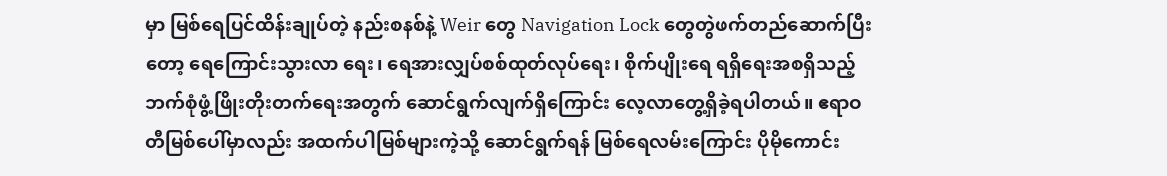မှာ မြစ်ရေပြင်ထိန်းချုပ်တဲ့ နည်းစနစ်နဲ့ Weir တွေ Navigation Lock တွေတွဲဖက်တည်ဆောက်ပြီးတော့ ရေကြောင်းသွားလာ ရေး၊ ရေအားလျှပ်စစ်ထုတ်လုပ်ရေး၊ စိုက်ပျိုးရေ ရရှိရေးအစရှိသည့် ဘက်စုံဖွံ့ဖြိုးတိုးတက်ရေးအတွက် ဆောင်ရွက်လျက်ရှိကြောင်း လေ့လာတွေ့ရှိခဲ့ရပါတယ်။ ဧရာဝတီမြစ်ပေါ်မှာလည်း အထက်ပါမြစ်များကဲ့သို့ ဆောင်ရွက်ရန် မြစ်ရေလမ်းကြောင်း ပိုမိုကောင်း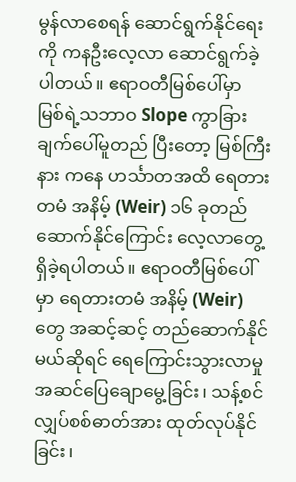မွန်လာစေရန် ဆောင်ရွက်နိုင်ရေးကို ကနဦးလေ့လာ ဆောင်ရွက်ခဲ့ပါတယ်။ ဧရာဝတီမြစ်ပေါ်မှာ မြစ်ရဲ့သဘာဝ Slope ကွာခြားချက်ပေါ်မူတည် ပြီးတော့ မြစ်ကြီးနား ကနေ ဟင်္သာတအထိ ရေတားတမံ အနိမ့် (Weir) ၁၆ ခုတည်ဆောက်နိုင်ကြောင်း လေ့လာတွေ့ရှိခဲ့ရပါတယ်။ ဧရာဝတီမြစ်ပေါ်မှာ ရေတားတမံ အနိမ့် (Weir) တွေ အဆင့်ဆင့် တည်ဆောက်နိုင်မယ်ဆိုရင် ရေကြောင်းသွားလာမှုအဆင်ပြေချောမွေ့ခြင်း၊ သန့်စင်လျှပ်စစ်ဓာတ်အား ထုတ်လုပ်နိုင်ခြင်း၊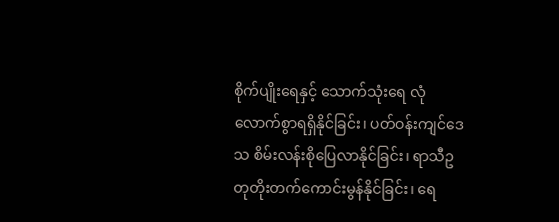စိုက်ပျိုးရေနှင့် သောက်သုံးရေ လုံလောက်စွာရရှိနိုင်ခြင်း၊ ပတ်ဝန်းကျင်ဒေသ စိမ်းလန်းစိုပြေလာနိုင်ခြင်း၊ ရာသီဥတုတိုးတက်ကောင်းမွန်နိုင်ခြင်း၊ ရေ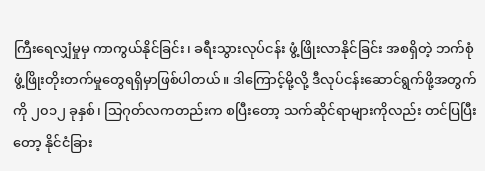ကြီးရေလျှံမှုမှ ကာကွယ်နိုင်ခြင်း၊ ခရီးသွားလုပ်ငန်း ဖွံ့ဖြိုးလာနိုင်ခြင်း အစရှိတဲ့ ဘက်စုံဖွံ့ဖြိုးတိုးတက်မှုတွေရရှိမှာဖြစ်ပါတယ်။ ဒါကြောင့်မို့လို့ ဒီလုပ်ငန်းဆောင်ရွက်ဖို့အတွက်ကို ၂၀၁၂ ခုနှစ်၊ သြဂုတ်လကတည်းက စပြီးတော့ သက်ဆိုင်ရာများကိုလည်း တင်ပြပြီးတော့ နိုင်ငံခြား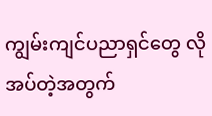ကျွမ်းကျင်ပညာရှင်တွေ လိုအပ်တဲ့အတွက်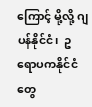ကြောင့် မို့လို့ ဂျပန်နိုင်ငံ၊  ဥရောပကနိုင်ငံတွေ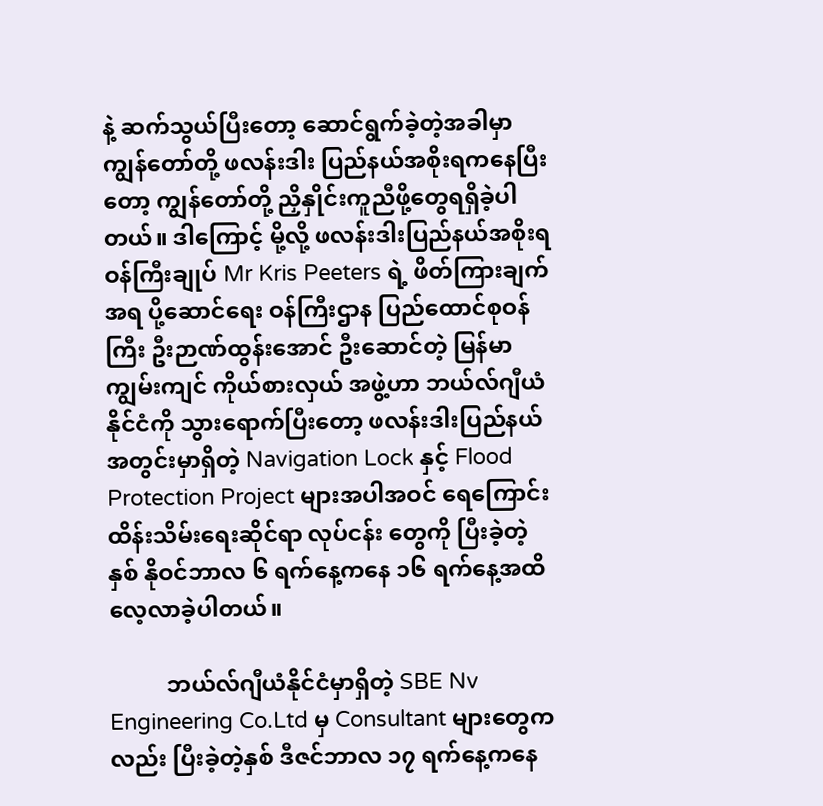နဲ့ ဆက်သွယ်ပြီးတော့ ဆောင်ရွက်ခဲ့တဲ့အခါမှာ ကျွန်တော်တို့ ဖလန်းဒါး ပြည်နယ်အစိုးရကနေပြီးတော့ ကျွန်တော်တို့ ညှိနှိုင်းကူညီဖို့တွေရရှိခဲ့ပါတယ်။ ဒါကြောင့် မို့လို့ ဖလန်းဒါးပြည်နယ်အစိုးရ ဝန်ကြီးချုပ် Mr Kris Peeters ရဲ့ ဖိတ်ကြားချက်အရ ပို့ဆောင်ရေး ဝန်ကြီးဌာန ပြည်ထောင်စုဝန်ကြီး ဦးဉာဏ်ထွန်းအောင် ဦးဆောင်တဲ့ မြန်မာကျွမ်းကျင် ကိုယ်စားလှယ် အဖွဲ့ဟာ ဘယ်လ်ဂျီယံနိုင်ငံကို သွားရောက်ပြီးတော့ ဖလန်းဒါးပြည်နယ်အတွင်းမှာရှိတဲ့ Navigation Lock နှင့် Flood Protection Project များအပါအဝင် ရေကြောင်းထိန်းသိမ်းရေးဆိုင်ရာ လုပ်ငန်း တွေကို ပြီးခဲ့တဲ့နှစ် နိုဝင်ဘာလ ၆ ရက်နေ့ကနေ ၁၆ ရက်နေ့အထိ လေ့လာခဲ့ပါတယ်။

          ဘယ်လ်ဂျီယံနိုင်ငံမှာရှိတဲ့ SBE Nv Engineering Co.Ltd မှ Consultant များတွေကလည်း ပြီးခဲ့တဲ့နှစ် ဒီဇင်ဘာလ ၁၇ ရက်နေ့ကနေ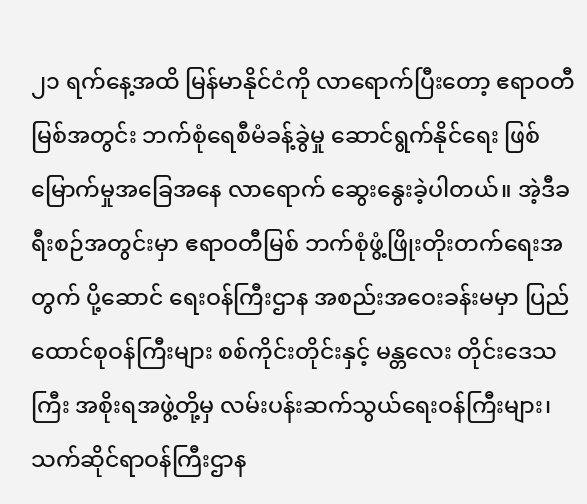၂၁ ရက်နေ့အထိ မြန်မာနိုင်ငံကို လာရောက်ပြီးတော့ ဧရာဝတီမြစ်အတွင်း ဘက်စုံရေစီမံခန့်ခွဲမှု ဆောင်ရွက်နိုင်ရေး ဖြစ်မြောက်မှုအခြေအနေ လာရောက် ဆွေးနွေးခဲ့ပါတယ်။ အဲ့ဒီခရီးစဉ်အတွင်းမှာ ဧရာဝတီမြစ် ဘက်စုံဖွံ့ဖြိုးတိုးတက်ရေးအတွက် ပို့ဆောင် ရေးဝန်ကြီးဌာန အစည်းအဝေးခန်းမမှာ ပြည်ထောင်စုဝန်ကြီးများ စစ်ကိုင်းတိုင်းနှင့် မန္တလေး တိုင်းဒေသကြီး အစိုးရအဖွဲ့တို့မှ လမ်းပန်းဆက်သွယ်ရေးဝန်ကြီးများ၊ သက်ဆိုင်ရာဝန်ကြီးဌာန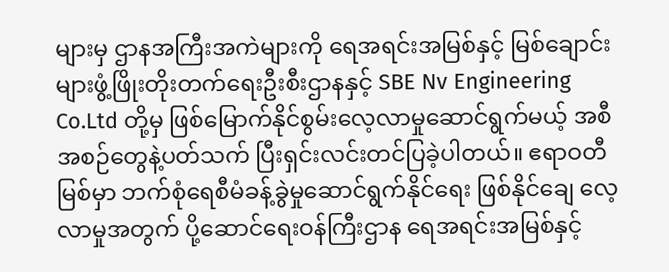များမှ ဌာနအကြီးအကဲများကို ရေအရင်းအမြစ်နှင့် မြစ်ချောင်းများဖွံ့ဖြိုးတိုးတက်ရေးဦးစီးဌာနနှင့် SBE Nv Engineering Co.Ltd တို့မှ ဖြစ်မြောက်နိုင်စွမ်းလေ့လာမှုဆောင်ရွက်မယ့် အစီအစဉ်တွေနဲ့ပတ်သက် ပြီးရှင်းလင်းတင်ပြခဲ့ပါတယ်။ ဧရာဝတီမြစ်မှာ ဘက်စုံရေစီမံခန့်ခွဲမှုဆောင်ရွက်နိုင်ရေး ဖြစ်နိုင်ချေ လေ့လာမှုအတွက် ပို့ဆောင်ရေးဝန်ကြီးဌာန ရေအရင်းအမြစ်နှင့်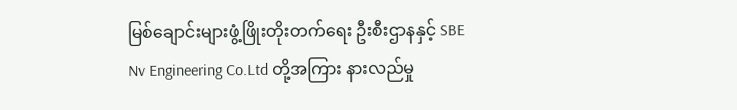မြစ်ချောင်းများဖွံ့ဖြိုးတိုးတက်ရေး ဦးစီးဌာနနှင့် SBE Nv Engineering Co.Ltd တို့အကြား နားလည်မှု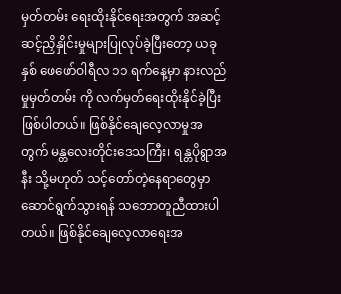မှတ်တမ်း ရေးထိုးနိုင်ရေးအတွက် အဆင့်ဆင့်ညှိနှိုင်းမှုများပြုလုပ်ခဲ့ပြီးတော့ ယခုနှစ် ဖေဖော်ဝါရီလ ၁၁ ရက်နေ့မှာ နားလည်မှုမှတ်တမ်း ကို လက်မှတ်ရေးထိုးနိုင်ခဲ့ပြီးဖြစ်ပါတယ်။ ဖြစ်နိုင်ချေလေ့လာမှုအတွက် မန္တလေးတိုင်းဒေသကြီး၊ ရန္တပိုရွာအနီး သို့မဟုတ် သင့်တော်တဲ့နေရာတွေမှာ ဆောင်ရွက်သွားရန် သဘောတူညီထားပါ တယ်။ ဖြစ်နိုင်ချေလေ့လာရေးအ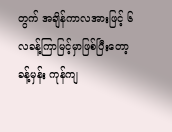တွက် အချိန်ကာလအားဖြင့် ၆ လခန့်ကြာမြင့်မှာဖြစ်ပြီးတော့ ခန့်မှန်း ကုန်ကျ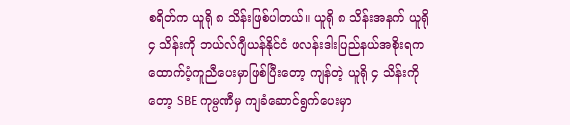စရိတ်က ယူရို ၈ သိန်းဖြစ်ပါတယ်။ ယူရို ၈ သိန်းအနက် ယူရို ၄ သိန်းကို ဘယ်လ်ဂျီယန်နိုင်ငံ ဖလန်းဒါးပြည်နယ်အစိုးရက ထောက်ပံ့ကူညီပေးမှာဖြစ်ပြီးတော့ ကျန်တဲ့ ယူရို ၄ သိန်းကိုတော့ SBE ကုမ္ပဏီမှ ကျခံဆောင်ရွက်ပေးမှာ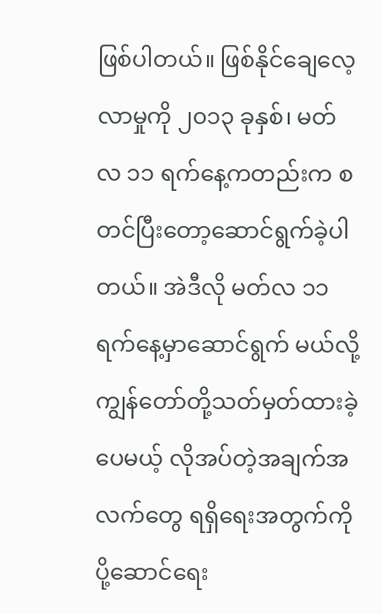ဖြစ်ပါတယ်။ ဖြစ်နိုင်ချေလေ့လာမှုကို ၂၀၁၃ ခုနှစ်၊ မတ်လ ၁၁ ရက်နေ့ကတည်းက စတင်ပြီးတော့ဆောင်ရွက်ခဲ့ပါတယ်။ အဲဒီလို မတ်လ ၁၁ ရက်နေ့မှာဆောင်ရွက် မယ်လို့ ကျွန်တော်တို့သတ်မှတ်ထားခဲ့ပေမယ့် လိုအပ်တဲ့အချက်အလက်တွေ ရရှိရေးအတွက်ကို ပို့ဆောင်ရေး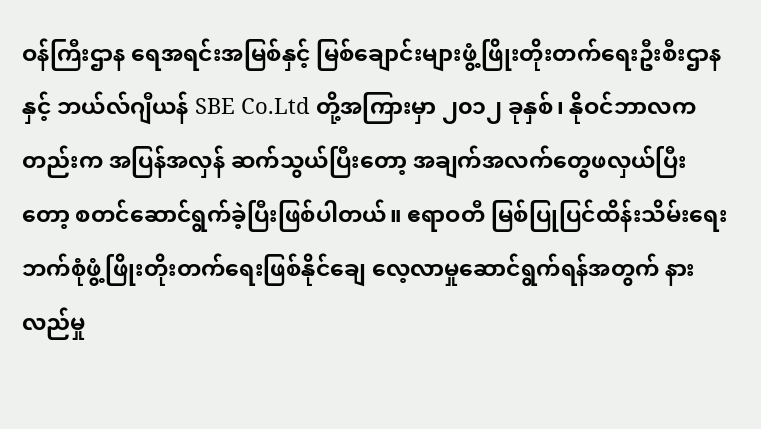ဝန်ကြီးဌာန ရေအရင်းအမြစ်နှင့် မြစ်ချောင်းများဖွံ့ဖြိုးတိုးတက်ရေးဦးစီးဌာနနှင့် ဘယ်လ်ဂျီယန် SBE Co.Ltd တို့အကြားမှာ ၂၀၁၂ ခုနှစ်၊ နိုဝင်ဘာလကတည်းက အပြန်အလှန် ဆက်သွယ်ပြီးတော့ အချက်အလက်တွေဖလှယ်ပြီးတော့ စတင်ဆောင်ရွက်ခဲ့ပြီးဖြစ်ပါတယ်။ ဧရာဝတီ မြစ်ပြုပြင်ထိန်းသိမ်းရေး ဘက်စုံဖွံ့ဖြိုးတိုးတက်ရေးဖြစ်နိုင်ချေ လေ့လာမှုဆောင်ရွက်ရန်အတွက် နားလည်မှု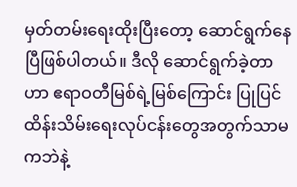မှတ်တမ်းရေးထိုးပြီးတော့ ဆောင်ရွက်နေပြီဖြစ်ပါတယ်။ ဒီလို ဆောင်ရွက်ခဲ့တာဟာ ဧရာဝတီမြစ်ရဲ့မြစ်ကြောင်း ပြုပြင်ထိန်းသိမ်းရေးလုပ်ငန်းတွေအတွက်သာမကဘဲနဲ့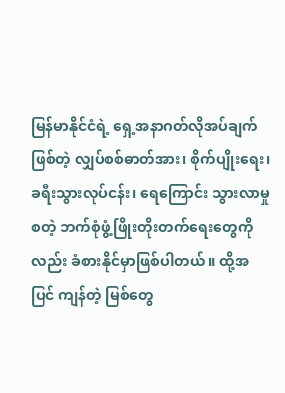မြန်မာနိုင်ငံရဲ့ ရှေ့အနာဂတ်လိုအပ်ချက်ဖြစ်တဲ့ လျှပ်စစ်ဓာတ်အား၊ စိုက်ပျိုးရေး၊ ခရီးသွားလုပ်ငန်း၊ ရေကြောင်း သွားလာမှုစတဲ့ ဘက်စုံဖွံ့ဖြိုးတိုးတက်ရေးတွေကိုလည်း ခံစားနိုင်မှာဖြစ်ပါတယ်။ ထို့အပြင် ကျန်တဲ့ မြစ်တွေ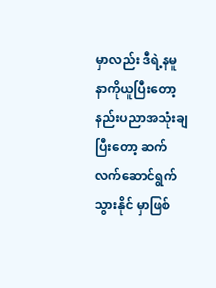မှာလည်း ဒီရဲ့နမူနာကိုယူပြီးတော့ နည်းပညာအသုံးချပြီးတော့ ဆက်လက်ဆောင်ရွက်သွားနိုင် မှာဖြစ်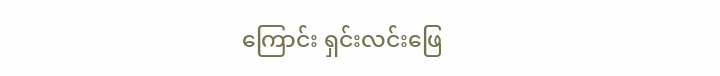ကြောင်း ရှင်းလင်းဖြေ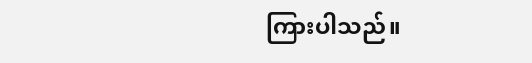ကြားပါသည်။